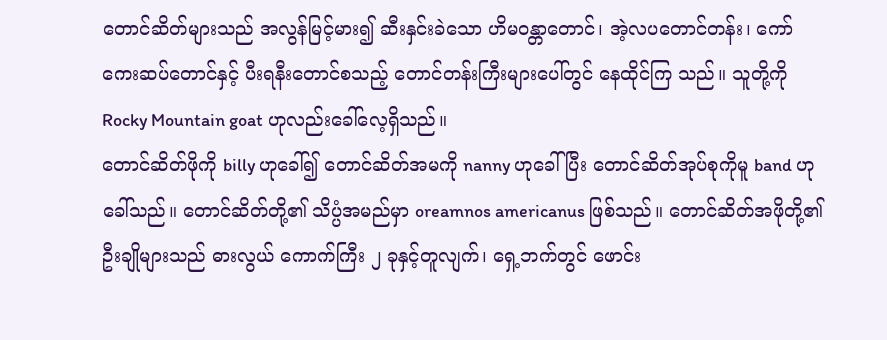တောင်ဆိတ်များသည် အလွန်မြင့်မား၍ ဆီးနှင်းခဲသော ဟိမဝန္တာတောင်၊ အဲ့လပတောင်တန်း၊ ကော်ကေးဆပ်တောင်နှင့် ပီးရနီးတောင်စသည့် တောင်တန်းကြီးများပေါ်တွင် နေထိုင်ကြ သည်။ သူတို့ကို Rocky Mountain goat ဟုလည်းခေါ်လေ့ရှိသည်။
တောင်ဆိတ်ဖိုကို billy ဟုခေါ်၍ တောင်ဆိတ်အမကို nanny ဟုခေါ်ပြီး တောင်ဆိတ်အုပ်စုကိုမူ band ဟုခေါ်သည်။ တောင်ဆိတ်တို့၏ သိပ္ပံအမည်မှာ oreamnos americanus ဖြစ်သည်။ တောင်ဆိတ်အဖိုတို့၏ ဦးချိုများသည် ဓားလွယ် ကောက်ကြီး ၂ ခုနှင့်တူလျက်၊ ရှေ့ဘက်တွင် ဖောင်း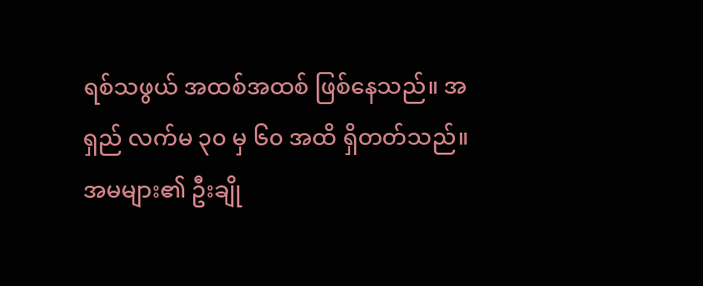ရစ်သဖွယ် အထစ်အထစ် ဖြစ်နေသည်။ အရှည် လက်မ ၃၀ မှ ၆၀ အထိ ရှိတတ်သည်။ အမများ၏ ဦးချို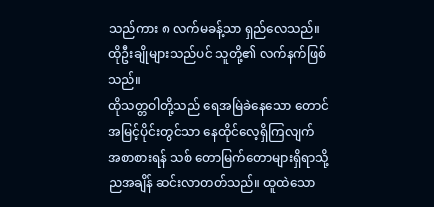သည်ကား ၈ လက်မခန့်သာ ရှည်လေသည်။ ထိုဦးချိုများသည်ပင် သူတို့၏ လက်နက်ဖြစ်သည်။
ထိုသတ္တဝါတို့သည် ရေအမြဲခဲနေသော တောင် အမြင့်ပိုင်းတွင်သာ နေထိုင်လေ့ရှိကြလျက် အစာစားရန် သစ် တောမြက်တောများရှိရာသို့ ညအချိန် ဆင်းလာတတ်သည်။ ထူထဲသော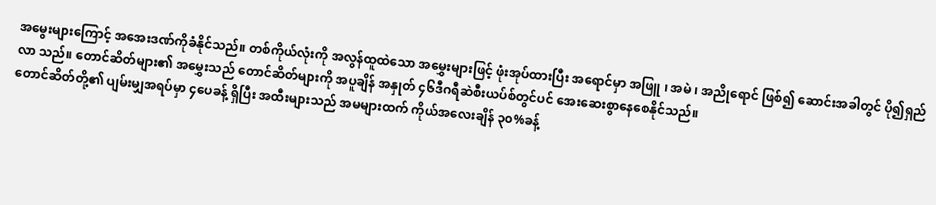အမွေးများကြောင့် အအေးဒဏ်ကိုခံနိုင်သည်။ တစ်ကိုယ်လုံးကို အလွန်ထူထဲသော အမွှေးများဖြင့် ဖုံးအုပ်ထားပြီး အရောင်မှာ အဖြူ ၊ အမဲ ၊ အညိုရောင် ဖြစ်၍ ဆောင်းအခါတွင် ပို၍ရှည်လာ သည်။ တောင်ဆိတ်များ၏ အမွှေးသည် တောင်ဆိတ်များကို အပူချိန် အနှုတ် ၄၆ဒီဂရီဆဲစီးယပ်စ်တွင်ပင် အေးဆေးစွာနေစေနိုင်သည်။
တောင်ဆိတ်တို့၏ ပျမ်းမျှအရပ်မှာ ၄ပေခန့် ရှိပြီး အထီးများသည် အမများထက် ကိုယ်အလေးချိန် ၃၀%ခန့်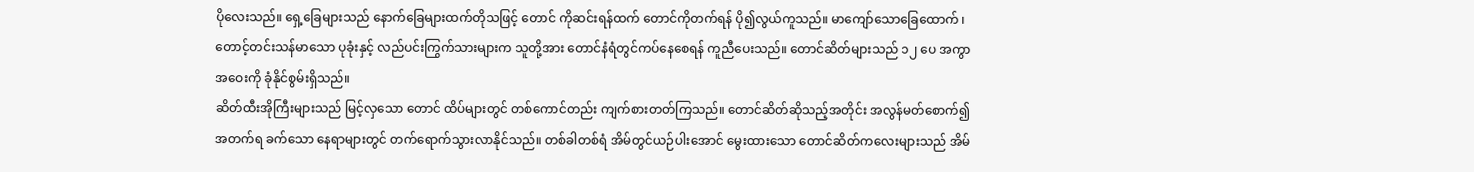ပိုလေးသည်။ ရှေ့ခြေများသည် နောက်ခြေများထက်တိုသဖြင့် တောင် ကိုဆင်းရန်ထက် တောင်ကိုတက်ရန် ပို၍လွယ်ကူသည်။ မာကျော်သောခြေထောက် ၊ တောင့်တင်းသန်မာသော ပုခုံးနှင့် လည်ပင်းကြွက်သားများက သူတို့အား တောင်နံရံတွင်ကပ်နေစေရန် ကူညီပေးသည်။ တောင်ဆိတ်များသည် ၁၂ ပေ အကွာအဝေးကို ခုံနိုင်စွမ်းရှိသည်။
ဆိတ်ထီးအိုကြီးများသည် မြင့်လှသော တောင် ထိပ်များတွင် တစ်ကောင်တည်း ကျက်စားတတ်ကြသည်။ တောင်ဆိတ်ဆိုသည့်အတိုင်း အလွန်မတ်စောက်၍ အတက်ရ ခက်သော နေရာများတွင် တက်ရောက်သွားလာနိုင်သည်။ တစ်ခါတစ်ရံ အိမ်တွင်ယဉ်ပါးအောင် မွေးထားသော တောင်ဆိတ်ကလေးများသည် အိမ်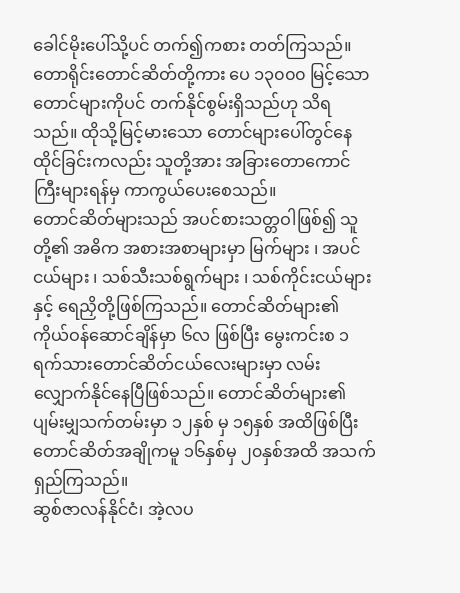ခေါင်မိုးပေါ်သို့ပင် တက်၍ကစား တတ်ကြသည်။ တောရိုင်းတောင်ဆိတ်တို့ကား ပေ ၁၃၀၀၀ မြင့်သောတောင်များကိုပင် တက်နိုင်စွမ်းရှိသည်ဟု သိရသည်။ ထိုသို့မြင့်မားသော တောင်များပေါ်တွင်နေထိုင်ခြင်းကလည်း သူတို့အား အခြားတောကောင်ကြီးများရန်မှ ကာကွယ်ပေးစေသည်။
တောင်ဆိတ်များသည် အပင်စားသတ္တဝါဖြစ်၍ သူတို့၏ အဓိက အစားအစာများမှာ မြက်များ ၊ အပင်ငယ်များ ၊ သစ်သီးသစ်ရွက်များ ၊ သစ်ကိုင်းငယ်များ နှင့် ရေညှိတို့ဖြစ်ကြသည်။ တောင်ဆိတ်များ၏ ကိုယ်ဝန်ဆောင်ချိန်မှာ ၆လ ဖြစ်ပြီး မွေးကင်းစ ၁ရက်သားတောင်ဆိတ်ငယ်လေးများမှာ လမ်းလျှောက်နိုင်နေပြီဖြစ်သည်။ တောင်ဆိတ်များ၏ ပျမ်းမျှသက်တမ်းမှာ ၁၂နှစ် မှ ၁၅နှစ် အထိဖြစ်ပြီး တောင်ဆိတ်အချိုကမူ ၁၆နှစ်မှ ၂၀နှစ်အထိ အသက်ရှည်ကြသည်။
ဆွစ်ဇာလန်နိုင်ငံ၊ အဲ့လပ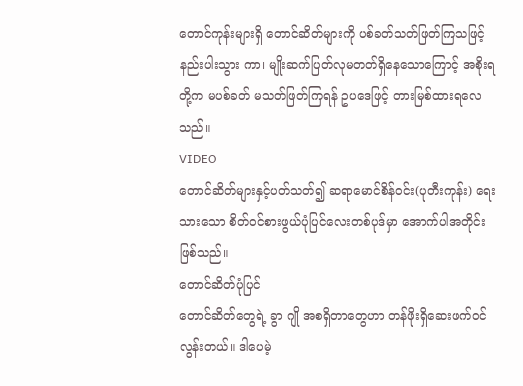တောင်ကုန်းများရှိ တောင်ဆိတ်များကို ပစ်ခတ်သတ်ဖြတ်ကြသဖြင့် နည်းပါးသွား ကာ၊ မျိုးဆက်ပြတ်လုမတတ်ရှိနေသောကြောင့် အစိုးရတို့က မပစ်ခတ် မသတ်ဖြတ်ကြရန် ဥပဒေဖြင့် တားမြစ်ထားရလေသည်။
VIDEO
တောင်ဆိတ်များနှင့်ပတ်သတ်၍ ဆရာမောင်စိန်ဝင်း(ပုတီးကုန်း) ရေးသားသော စိတ်ဝင်စားဖွယ်ပုံပြင်လေးတစ်ပုဒ်မှာ အောက်ပါအတိုင်းဖြစ်သည်။
တောင်ဆိတ်ပုံပြင်
တောင်ဆိတ်တွေရဲ့ ခွာ ဂျို အစရှိတာတွေဟာ တန်ဖိုးရှိဆေးဖက်ဝင်လွန်းတယ်။ ဒါပေမဲ့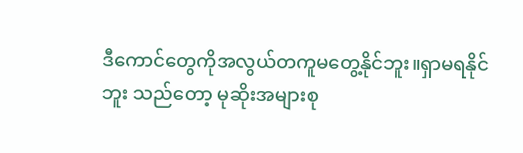ဒီကောင်တွေကိုအလွယ်တကူမတွေ့နိုင်ဘူး။ရှာမရနိုင်ဘူး သည်တော့ မုဆိုးအများစု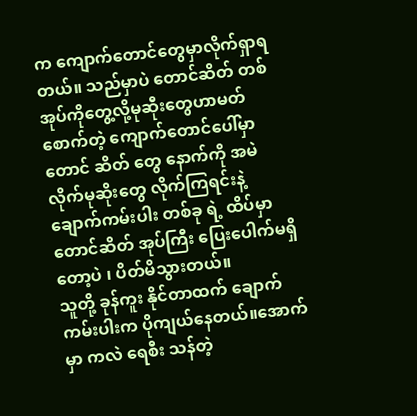က ကျောက်တောင်တွေမှာလိုက်ရှာရတယ်။ သည်မှာပဲ တောင်ဆိတ် တစ်အုပ်ကိုတွေ့လို့မုဆီုးတွေဟာမတ်စောက်တဲ့ ကျောက်တောင်ပေါ်မှာ တောင် ဆိတ် တွေ နောက်ကို အမဲလိုက်မုဆိုးတွေ လိုက်ကြရင်းနဲ့ ချောက်ကမ်းပါး တစ်ခု ရဲ့ ထိပ်မှာတောင်ဆိတ် အုပ်ကြီး ပြေးပေါက်မရှိတော့ပဲ ၊ ပိတ်မိသွားတယ်။
သူတို့ ခုန်ကူး နိုင်တာထက် ချောက်ကမ်းပါးက ပိုကျယ်နေတယ်။အောက်မှာ ကလဲ ရေစီး သန်တဲ့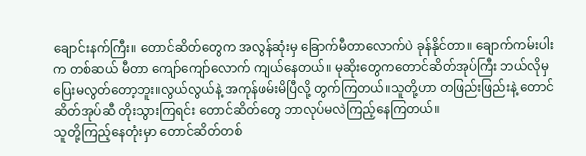ချောင်းနက်ကြီး။ တောင်ဆိတ်တွေက အလွန်ဆုံးမှ ခြောက်မီတာလောက်ပဲ ခုန်နိုင်တာ။ ချောက်ကမ်းပါးက တစ်ဆယ် မီတာ ကျော်ကျော်လောက် ကျယ်နေတယ်။ မုဆိုးတွေကတောင်ဆိတ်အုပ်ကြီး ဘယ်လိုမှ ပြေးမလွတ်တော့ဘူး။လွယ်လွယ်နဲ့ အကုန်ဖမ်းမိပြီလို့ တွက်ကြတယ်။သူတို့ဟာ တဖြည်းဖြည်းနဲ့ တောင်ဆိတ်အုပ်ဆီ တိုးသွားကြရင်း တောင်ဆိတ်တွေ ဘာလုပ်မလဲကြည့်နေကြတယ်။
သူတို့ကြည့်နေတုံးမှာ တောင်ဆိတ်တစ်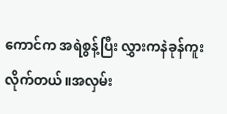ကောင်က အရဲစွန့်ပြီး လွှားကနဲခုန်ကူးလိုက်တယ်။အလှမ်း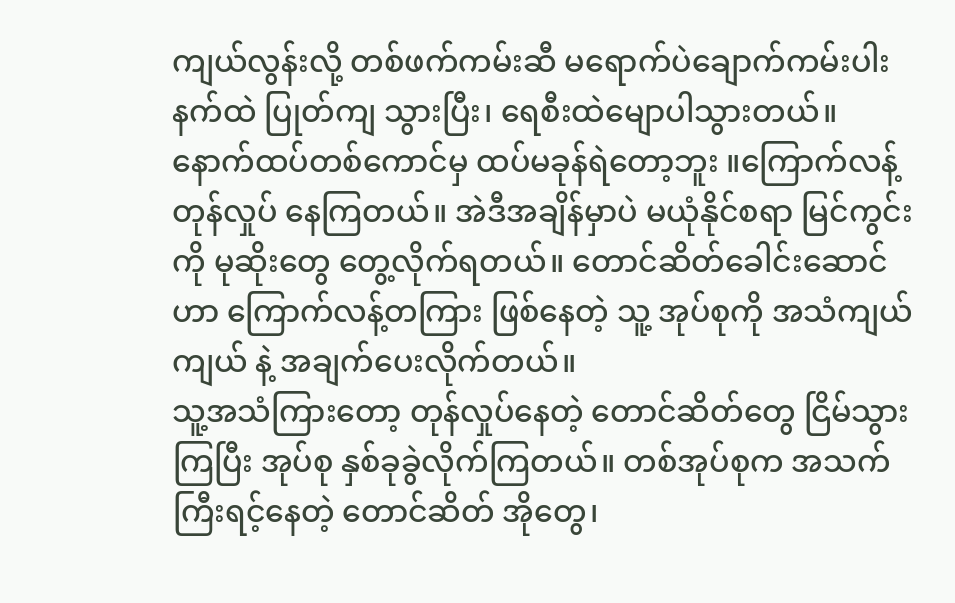ကျယ်လွန်းလို့ တစ်ဖက်ကမ်းဆီ မရောက်ပဲချောက်ကမ်းပါးနက်ထဲ ပြုတ်ကျ သွားပြီး၊ ရေစီးထဲမျောပါသွားတယ်။ နောက်ထပ်တစ်ကောင်မှ ထပ်မခုန်ရဲတော့ဘူး ။ကြောက်လန့် တုန်လှုပ် နေကြတယ်။ အဲဒီအချိန်မှာပဲ မယုံနိုင်စရာ မြင်ကွင်းကို မုဆိုးတွေ တွေ့လိုက်ရတယ်။ တောင်ဆိတ်ခေါင်းဆောင်ဟာ ကြောက်လန့်တကြား ဖြစ်နေတဲ့ သူ့ အုပ်စုကို အသံကျယ်ကျယ် နဲ့ အချက်ပေးလိုက်တယ်။
သူ့အသံကြားတော့ တုန်လှုပ်နေတဲ့ တောင်ဆိတ်တွေ ငြိမ်သွားကြပြီး အုပ်စု နှစ်ခုခွဲလိုက်ကြတယ်။ တစ်အုပ်စုက အသက်ကြီးရင့်နေတဲ့ တောင်ဆိတ် အိုတွေ၊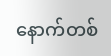နောက်တစ်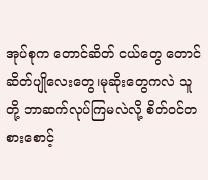အုပ်စုက တောင်ဆိတ် ငယ်တွေ တောင်ဆိတ်ပျိုလေးတွေ၊မုဆိုးတွေကလဲ သူတို့ ဘာဆက်လုပ်ကြမလဲလို့ စိတ်ဝင်တစားစောင့်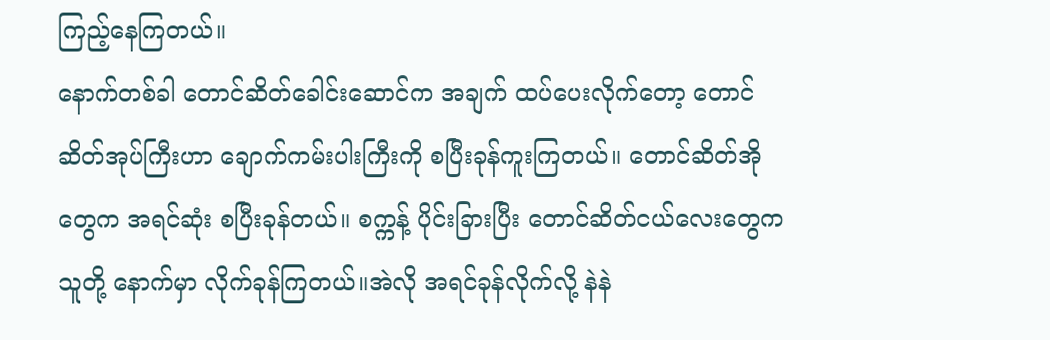ကြည့်နေကြတယ်။
နောက်တစ်ခါ တောင်ဆိတ်ခေါင်းဆောင်က အချက် ထပ်ပေးလိုက်တော့ တောင်ဆိတ်အုပ်ကြီးဟာ ချောက်ကမ်းပါးကြီးကို စပြီးခုန်ကူးကြတယ်။ တောင်ဆိတ်အို တွေက အရင်ဆုံး စပြီးခုန်တယ်။ စက္ကန့် ပိုင်းခြားပြီး တောင်ဆိတ်ငယ်လေးတွေက သူတို့ နောက်မှာ လိုက်ခုန်ကြတယ်။အဲလို အရင်ခုန်လိုက်လို့ နဲနဲ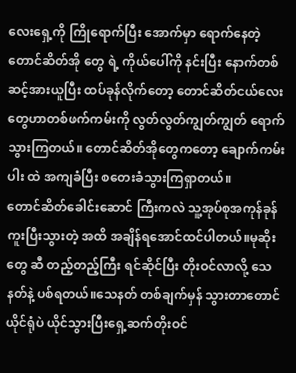လေးရှေ့ကို ကြိုရောက်ပြီး အောက်မှာ ရောက်နေတဲ့ တောင်ဆိတ်အို တွေ ရဲ့ ကိုယ်ပေါ်ကို နင်းပြီး နောက်တစ်ဆင့်အားယူပြီး ထပ်ခုန်လိုက်တော့ တောင်ဆိတ်ငယ်လေးတွေဟာတစ်ဖက်ကမ်းကို လွတ်လွတ်ကျွတ်ကျွတ် ရောက်သွားကြတယ်။ တောင်ဆိတ်အိုတွေကတော့ ချောက်ကမ်းပါး ထဲ အကျခံပြီး စတေးခံသွားကြရှာတယ်။
တောင်ဆိတ်ခေါင်းဆောင် ကြီးကလဲ သူ့အုပ်စုအကုန်ခုန်ကူးပြီးသွားတဲ့ အထိ အချိန်ရအောင်ထင်ပါတယ်။မုဆိုးတွေ ဆီ တည့်တည့်ကြီး ရင်ဆိုင်ပြီး တိုးဝင်လာလို့ သေနတ်နဲ့ ပစ်ရတယ်။သေနတ် တစ်ချက်မှန် သွားတာတောင် ယိုင်ရုံပဲ ယိုင်သွားပြီးရှေ့ဆက်တိုးဝင်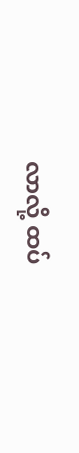လာလို့ ထပ်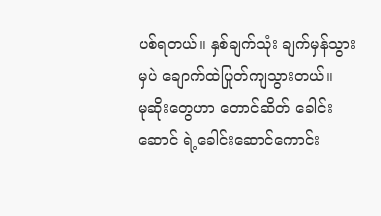ပစ်ရတယ်။ နှစ်ချက်သုံး ချက်မှန်သွားမှပဲ ချောက်ထဲပြုတ်ကျသွားတယ်။
မုဆိုးတွေဟာ တောင်ဆိတ် ခေါင်းဆောင် ရဲ့ခေါင်းဆောင်ကောင်း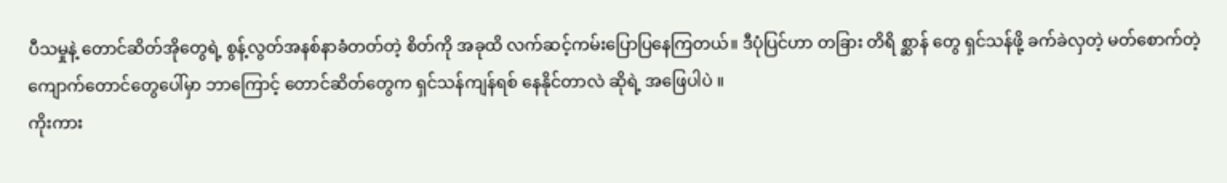ပီသမှုနဲ့ တောင်ဆိတ်အိုတွေရဲ့ စွန့်လွတ်အနစ်နာခံတတ်တဲ့ စိတ်ကို အခုထိ လက်ဆင့်ကမ်းပြောပြနေကြတယ်။ ဒီပုံပြင်ဟာ တခြား တိရိ စ္ဆာန် တွေ ရှင်သန်ဖို့ ခက်ခဲလှတဲ့ မတ်စောက်တဲ့ ကျောက်တောင်တွေပေါ်မှာ ဘာကြောင့် တောင်ဆိတ်တွေက ရှင်သန်ကျန်ရစ် နေနိုင်တာလဲ ဆိုရဲ့ အဖြေပါပဲ ။
ကိုးကား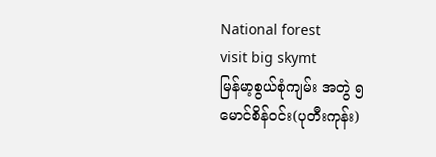National forest
visit big skymt
မြန်မာ့စွယ်စုံကျမ်း အတွဲ ၅
မောင်စိန်ဝင်း(ပုတီးကုန်း)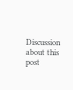Discussion about this post